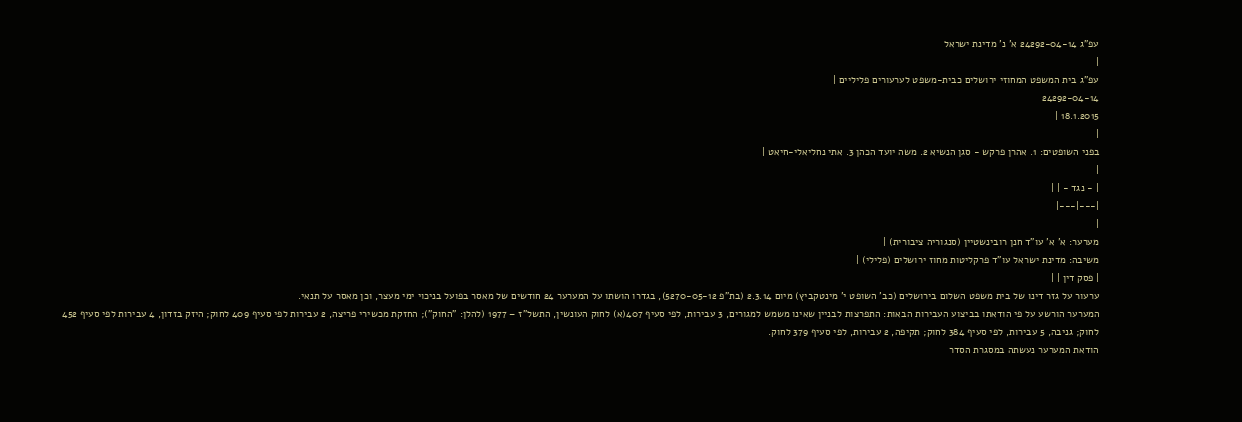עפ"ג 24292-04-14 א' נ' מדינת ישראל
|
עפ"ג בית המשפט המחוזי ירושלים כבית-משפט לערעורים פליליים |
24292-04-14
18.1.2015 |
|
בפני השופטים: 1. אהרן פרקש - סגן הנשיא 2. משה יועד הכהן 3. אתי נחליאלי-חיאט |
|
| - נגד - | |
|---|---|
|
מערער: א' א' עו"ד חנן רובינשטיין (סנגוריה ציבורית) |
משיבה: מדינת ישראל עו"ד פרקליטות מחוז ירושלים (פלילי) |
| פסק דין | |
ערעור על גזר דינו של בית משפט השלום בירושלים (כב' השופט י' מינטקביץ) מיום 2.3.14 (בת"פ 5270-05-12), בגדרו הושתו על המערער 24 חודשים של מאסר בפועל בניכוי ימי מעצר, וכן מאסר על תנאי.
המערער הורשע על פי הודאתו בביצוע העבירות הבאות: התפרצות לבניין שאינו משמש למגורים, 3 עבירות, לפי סעיף 407(א) לחוק העונשין, התשל"ז – 1977 (להלן: "החוק"); החזקת מכשירי פריצה, 2 עבירות לפי סעיף 409 לחוק; היזק בזדון, 4 עבירות לפי סעיף 452 לחוק; גניבה, 5 עבירות, לפי סעיף 384 לחוק; תקיפה, 2 עבירות, לפי סעיף 379 לחוק.
הודאת המערער נעשתה במסגרת הסדר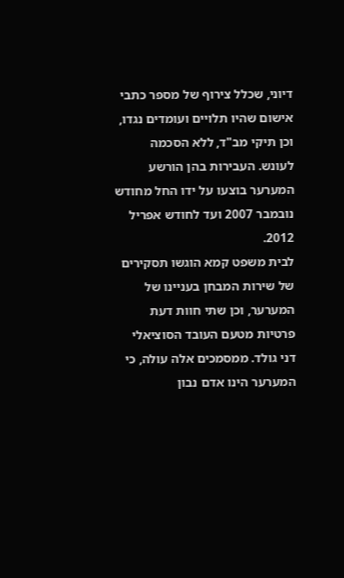דיוני, שכלל צירוף של מספר כתבי אישום שהיו תלויים ועומדים נגדו, וכן תיקי מב"ד, ללא הסכמה לעונש. העבירות בהן הורשע המערער בוצעו על ידו החל מחודש נובמבר 2007 ועד לחודש אפריל 2012.
לבית משפט קמא הוגשו תסקירים של שירות המבחן בעניינו של המערער, וכן שתי חוות דעת פרטיות מטעם העובד הסוציאלי דני גולד. ממסמכים אלה עולה, כי המערער הינו אדם נבון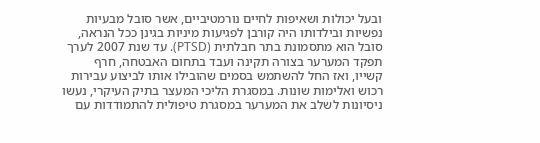ובעל יכולות ושאיפות לחיים נורמטיביים, אשר סובל מבעיות נפשיות ובילדותו היה קורבן לפגיעות מיניות בגינן ככל הנראה, סובל הוא מתסמונת בתר חבלתית (PTSD). עד שנת 2007 לערך תפקד המערער בצורה תקינה ועבד בתחום האבטחה, חרף קשייו, ואז החל להשתמש בסמים שהובילו אותו לביצוע עבירות רכוש ואלימות שונות. במסגרת הליכי המעצר בתיק העיקרי, נעשו ניסיונות לשלב את המערער במסגרת טיפולית להתמודדות עם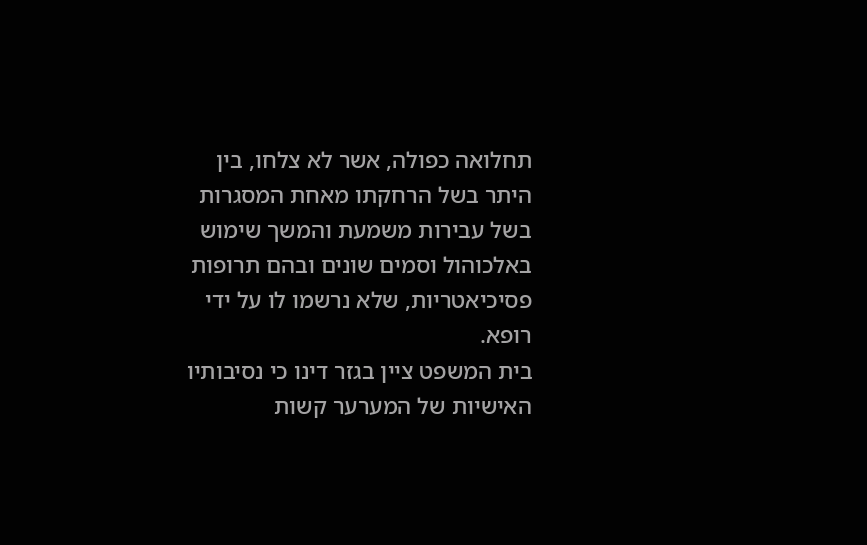תחלואה כפולה, אשר לא צלחו, בין היתר בשל הרחקתו מאחת המסגרות בשל עבירות משמעת והמשך שימוש באלכוהול וסמים שונים ובהם תרופות פסיכיאטריות, שלא נרשמו לו על ידי רופא.
בית המשפט ציין בגזר דינו כי נסיבותיו האישיות של המערער קשות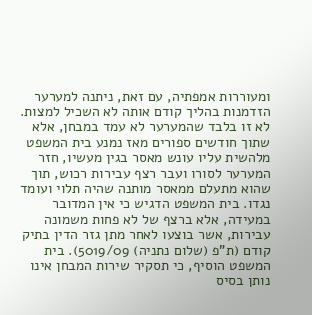ומעוררות אמפתיה, עם זאת, ניתנה למערער הזדמנות בהליך קודם אותה לא השכיל למצות. לא זו בלבד שהמערער לא עמד במבחן, אלא שתוך חודשים ספורים מאז נמנע בית המשפט מלהשית עליו עונש מאסר בגין מעשיו, חזר המערער לסורו ועבר רצף עבירות רכוש, תוך שהוא מתעלם ממאסר מותנה שהיה תלוי ועומד נגדו. בית המשפט הדגיש כי אין המדובר במעידה, אלא ברצף של לא פחות משמונה עבירות, אשר בוצעו לאחר מתן גזר הדין בתיק קודם (ת"פ (שלום נתניה) 5019/09). בית המשפט הוסיף, כי תסקיר שירות המבחן אינו נותן בסיס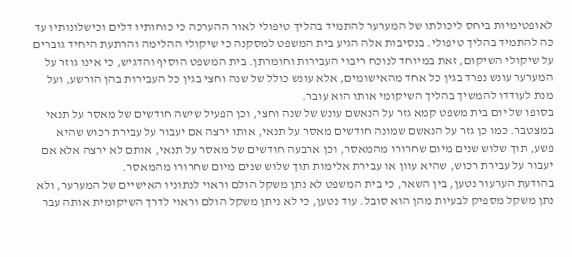לאופטימיות ביחס ליכולתו של המערער להתמיד בהליך טיפולי לאור ההערכה כי כוחותיו דלים וכישלונותיו עד כה להתמיד בהליך טיפולי. בנסיבות אלה הגיע בית המשפט למסקנה כי שיקולי ההלימה והרתעת היחיד גוברים על שיקולי השיקום, זאת במיוחד לנוכח ריבוי העבירות וחומרתן. בית המשפט הוסיף והדגיש, כי אינו גוזר על המערער עונש נפרד בגין כל אחד מהאישומים, אלא עונש כולל של שנה וחצי בגין כל העבירות בהן הורשע, ועל מנת לעודדו להמשיך בהליך השיקומי אותו הוא עובר.
בסופו של יום בית משפט קמא גזר על הנאשם עונש של שנה וחצי, וכן הפעיל שישה חודשים של מאסר על תנאי במצטבר. כמו כן גזר על הנאשם שמונה חודשים מאסר על תנאי, אותו ירצה אם יעבור על עבירת רכוש שהיא פשע, תוך שלוש שנים מיום שחרורו מהמאסר, וכן ארבעה חודשים של מאסר על תנאי, אותם לא ירצה אלא אם יעבור על עבירת רכוש, שהיא עוון או עבירת אלימות תוך שלוש שנים מיום שחרורו מהמאסר.
בהודעת הערעור נטען, בין השאר, כי בית המשפט לא נתן משקל הולם וראוי לנתוניו האישיים של המערער, ולא נתן משקל מספיק לבעיות מהן הוא סובל. עוד נטען, כי לא ניתן משקל הולם וראוי לדרך השיקומית אותה עבר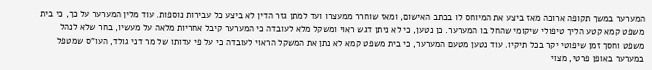המערער במשך תקופה ארוכה מאז ביצע את המיוחס לו בכתב האישום, ומאז שוחרר ממעצרו ועד למתן גזר הדין לא ביצע כל עבירות נוספות. עוד מלין המערער על כך, כי בית משפט קמא קטע הליך טיפולי שיקומי שהחל בו המערער. כן נטען, כי לא ניתן דגש ראוי ומשקל מלא לעובדה כי המערער קיבל אחריות מלאה על מעשיו, בחר שלא לנהל משפט וחסך זמן שיפוטי יקר בכל תיקיו. עוד נטען מטעם המערער, כי בית משפט קמא לא נתן את המשקל הראוי לעובדה כי על פי עדותו של מר דני גולד, העו"ס שמטפל במערער באופן פרטי, מצוי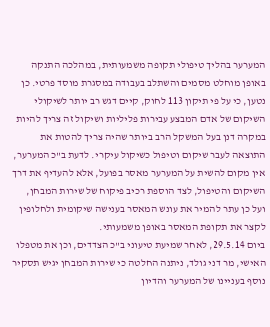המערער בהליך טיפולי תקופה משמעותית, במהלכה התנקה באופן מוחלט מסמים והשתלב בעבודה במסגרת מוסד פרטי. כן נטען, כי על פי תיקון 113 לחוק, קיים דגש רב יותר לשיקולי השיקום של אדם המבצע עבירות פליליות ושיקול זה צריך להיות במקרה דנן בעל המשקל הרב ביותר שהיה צריך להטות את התוצאה לעבר שיקום וטיפול כשיקול עיקרי. לדעת ב"כ המערער, אין מקום להשית על המערער מאסר בפועל, אלא להעדיף את דרך השיקום והטיפול, לצד הוספת רכיב פיקוח של שירות המבחן, ועל כן עתר להמיר את עונש המאסר בענישה שיקומית ולחלופין לקצר את תקופת המאסר באופן משמעותי.
ביום 29.5.14, לאחר שמיעת טיעוני ב"כ הצדדים, וכן את מטפלו האישי, מר דני גולד, ניתנה החלטה כי שירות המבחן יגיש תסקיר נוסף בעניינו של המערער והדיון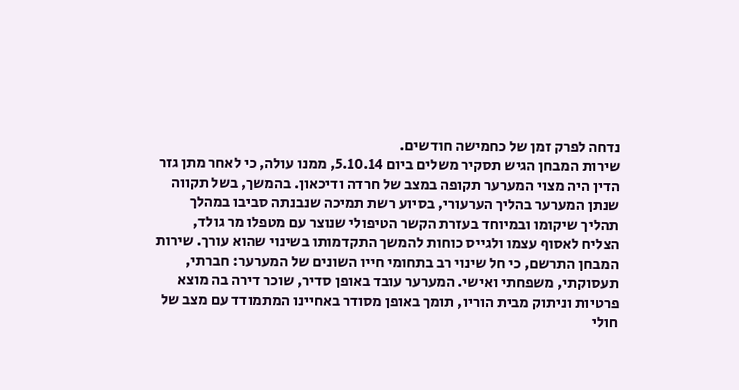נדחה לפרק זמן של כחמישה חודשים.
שירות המבחן הגיש תסקיר משלים ביום 5.10.14, ממנו עולה, כי לאחר מתן גזר הדין היה מצוי המערער תקופה במצב של חרדה ודיכאון. בהמשך, בשל תקווה שנתן המערער בהליך הערעורי, בסיוע רשת תמיכה שנבנתה סביבו במהלך תהליך שיקומו ובמיוחד בעזרת הקשר הטיפולי שנוצר עם מטפלו מר גולד, הצליח לאסוף עצמו ולגייס כוחות להמשך התקדמותו בשינוי שהוא עורך. שירות המבחן התרשם, כי חל שינוי רב בתחומי חייו השונים של המערער: חברתי, תעסוקתי, משפחתי ואישי. המערער עובד באופן סדיר, שוכר דירה בה מוצא פרטיות וניתוק מבית הוריו, תומך באופן מסודר באחיינו המתמודד עם מצב של חולי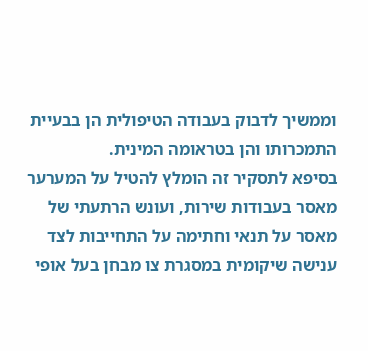וממשיך לדבוק בעבודה הטיפולית הן בבעיית התמכרותו והן בטראומה המינית.
בסיפא לתסקיר זה הומלץ להטיל על המערער מאסר בעבודות שירות, ועונש הרתעתי של מאסר על תנאי וחתימה על התחייבות לצד ענישה שיקומית במסגרת צו מבחן בעל אופי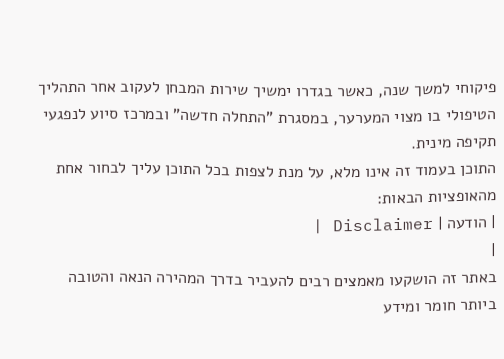פיקוחי למשך שנה, כאשר בגדרו ימשיך שירות המבחן לעקוב אחר התהליך הטיפולי בו מצוי המערער, במסגרת "התחלה חדשה" ובמרכז סיוע לנפגעי תקיפה מינית.
התוכן בעמוד זה אינו מלא, על מנת לצפות בכל התוכן עליך לבחור אחת מהאופציות הבאות:
| הודעה | Disclaimer |
|
באתר זה הושקעו מאמצים רבים להעביר בדרך המהירה הנאה והטובה ביותר חומר ומידע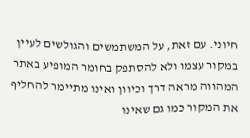חיוני. עם זאת, על המשתמשים והגולשים לעיין במקור עצמו ולא להסתפק בחומר המופיע באתר המהווה מראה דרך וכיוון ואינו מתיימר להחליף את המקור כמו גם שאינו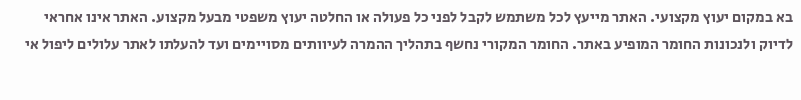בא במקום יעוץ מקצועי. האתר מייעץ לכל משתמש לקבל לפני כל פעולה או החלטה יעוץ משפטי מבעל מקצוע. האתר אינו אחראי לדיוק ולנכונות החומר המופיע באתר. החומר המקורי נחשף בתהליך ההמרה לעיוותים מסויימים ועד להעלתו לאתר עלולים ליפול אי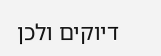דיוקים ולכן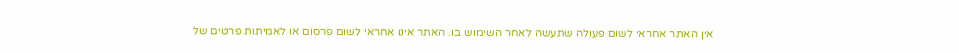אין האתר אחראי לשום פעולה שתעשה לאחר השימוש בו. האתר אינו אחראי לשום פרסום או לאמיתות פרטים של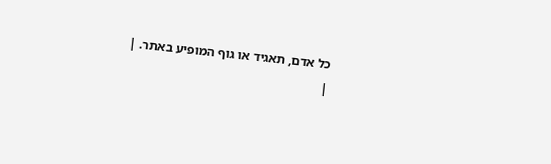כל אדם, תאגיד או גוף המופיע באתר. |
|